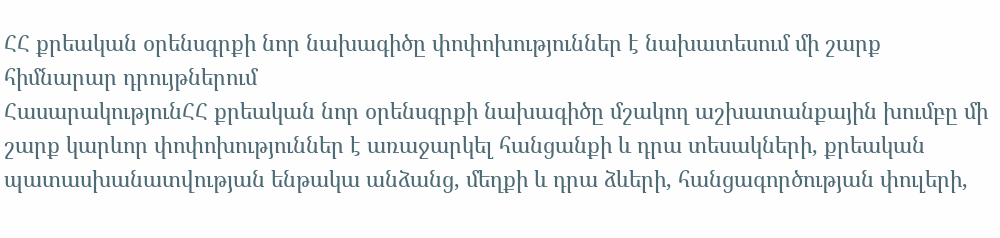ՀՀ քրեական օրենսգրքի նոր նախագիծը փոփոխություններ է նախատեսում մի շարք հիմնարար դրույթներում
ՀասարակությունՀՀ քրեական նոր օրենսգրքի նախագիծը մշակող աշխատանքային խումբը մի շարք կարևոր փոփոխություններ է առաջարկել հանցանքի և դրա տեսակների, քրեական պատասխանատվության ենթակա անձանց, մեղքի և դրա ձևերի, հանցագործության փուլերի,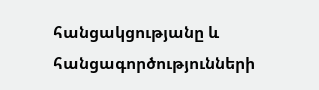հանցակցությանը և հանցագործությունների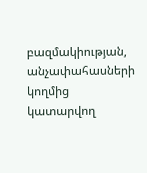բազմակիության, անչափահասների կողմից կատարվող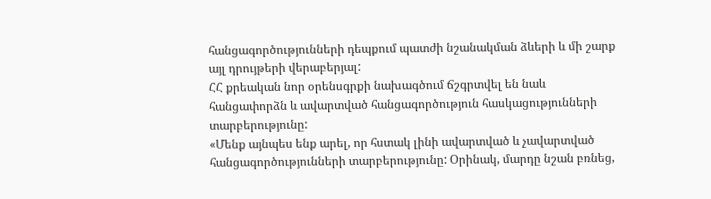հանցագործությունների դեպքում պատժի նշանակման ձևերի և մի շարք այլ դրույթերի վերաբերյալ:
ՀՀ քրեական նոր օրենսգրքի նախագծում ճշգրտվել են նաև հանցափորձն և ավարտված հանցագործություն հասկացությունների տարբերությունը:
«Մենք այնպես ենք արել, որ հստակ լինի ավարտված և չավարտված հանցագործությունների տարբերությունը: Օրինակ, մարդը նշան բռնեց,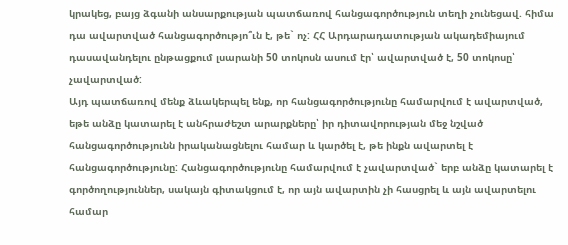կրակեց, բայց ձգանի անսարքության պատճառով հանցագործություն տեղի չունեցավ. հիմա դա ավարտված հանցագործությո՞ւն է, թե` ոչ: ՀՀ Արդարադատության ակադեմիայում դասավանդելու ընթացքում լսարանի 50 տոկոսն ասում էր՝ ավարտված է, 50 տոկոսը՝ չավարտված:
Այդ պատճառով մենք ձևակերպել ենք, որ հանցագործությունը համարվում է ավարտված, եթե անձը կատարել է անհրաժեշտ արարքները՝ իր դիտավորության մեջ նշված հանցագործությունն իրականացնելու համար և կարծել է, թե ինքն ավարտել է հանցագործությունը: Հանցագործությունը համարվում է չավարտված` երբ անձը կատարել է գործողություններ, սակայն գիտակցում է, որ այն ավարտին չի հասցրել և այն ավարտելու համար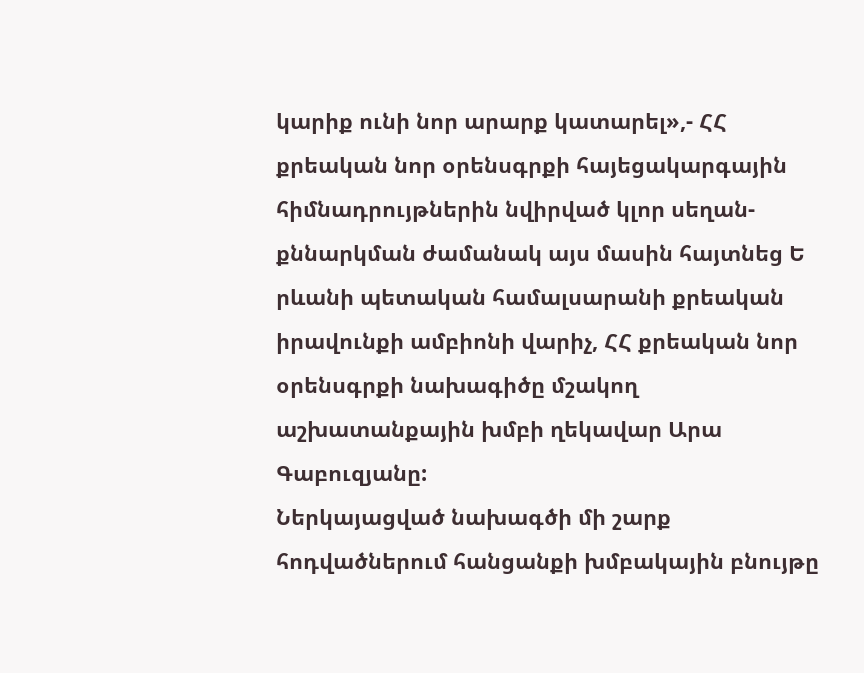կարիք ունի նոր արարք կատարել»,- ՀՀ քրեական նոր օրենսգրքի հայեցակարգային հիմնադրույթներին նվիրված կլոր սեղան-քննարկման ժամանակ այս մասին հայտնեց Ե րևանի պետական համալսարանի քրեական իրավունքի ամբիոնի վարիչ, ՀՀ քրեական նոր օրենսգրքի նախագիծը մշակող աշխատանքային խմբի ղեկավար Արա Գաբուզյանը:
Ներկայացված նախագծի մի շարք հոդվածներում հանցանքի խմբակային բնույթը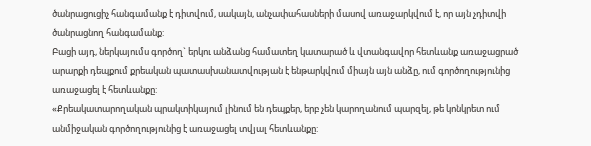ծանրացուցիչ հանգամանք է դիտվում, սակայն, անչափահասների մասով առաջարկվում է, որ այն չդիտվի ծանրացնող հանգամանք:
Բացի այդ, ներկայումս գործող` երկու անձանց համատեղ կատարած և վտանգավոր հետևանք առաջացրած արարքի դեպքում քրեական պատասխանատվության է ենթարկվում միայն այն անձը, ում գործողությունից առաջացել է հետևանքը:
«Քրեակատարողական պրակտիկայում լինում են դեպքեր, երբ չեն կարողանում պարզել, թե կոնկրետ ում անմիջական գործողությունից է առաջացել տվյալ հետևանքը: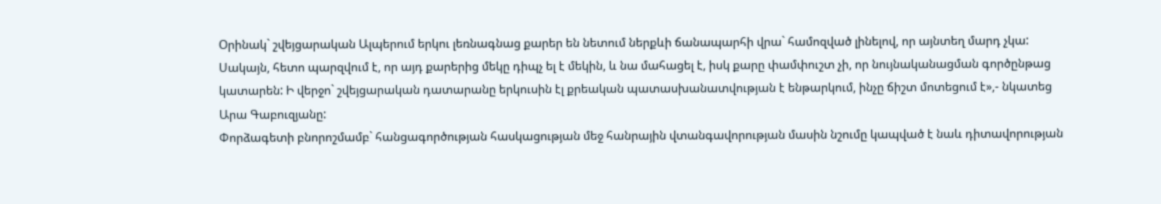Օրինակ` շվեյցարական Ալպերում երկու լեռնագնաց քարեր են նետում ներքևի ճանապարհի վրա` համոզված լինելով, որ այնտեղ մարդ չկա:
Սակայն, հետո պարզվում է, որ այդ քարերից մեկը դիպչ ել է մեկին, և նա մահացել է, իսկ քարը փամփուշտ չի, որ նույնականացման գործընթաց կատարեն: Ի վերջո` շվեյցարական դատարանը երկուսին էլ քրեական պատասխանատվության է ենթարկում, ինչը ճիշտ մոտեցում է»,- նկատեց Արա Գաբուզյանը:
Փորձագետի բնորոշմամբ` հանցագործության հասկացության մեջ հանրային վտանգավորության մասին նշումը կապված է նաև դիտավորության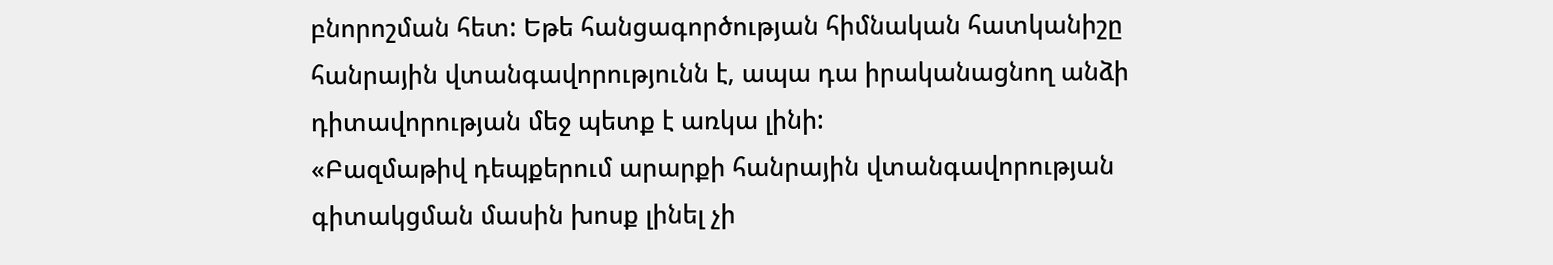բնորոշման հետ: Եթե հանցագործության հիմնական հատկանիշը հանրային վտանգավորությունն է, ապա դա իրականացնող անձի դիտավորության մեջ պետք է առկա լինի:
«Բազմաթիվ դեպքերում արարքի հանրային վտանգավորության գիտակցման մասին խոսք լինել չի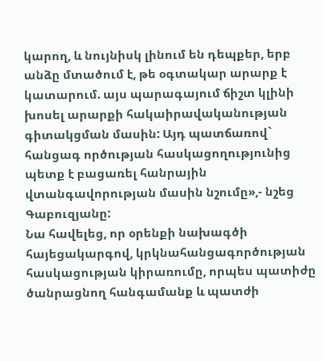կարող, և նույնիսկ լինում են դեպքեր, երբ անձը մտածում է, թե օգտակար արարք է կատարում. այս պարագայում ճիշտ կլինի խոսել արարքի հակաիրավականության գիտակցման մասին: Այդ պատճառով` հանցագ ործության հասկացողությունից պետք է բացառել հանրային վտանգավորության մասին նշումը»,- նշեց Գաբուզյանը:
Նա հավելեց, որ օրենքի նախագծի հայեցակարգով, կրկնահանցագործության հասկացության կիրառումը, որպես պատիժը ծանրացնող հանգամանք և պատժի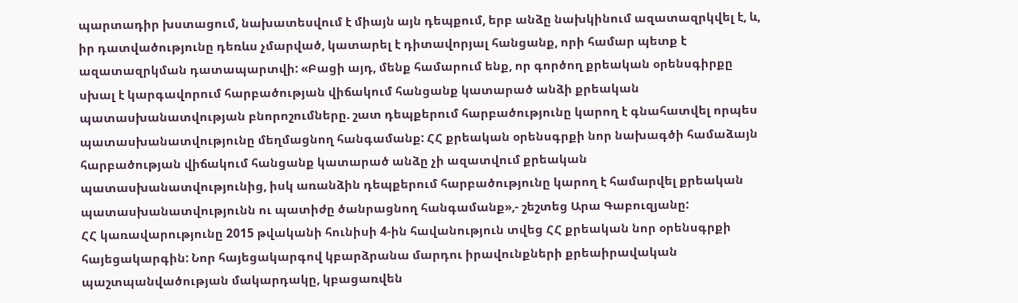պարտադիր խստացում, նախատեսվում է միայն այն դեպքում, երբ անձը նախկինում ազատազրկվել է, և, իր դատվածությունը դեռևս չմարված, կատարել է դիտավորյալ հանցանք, որի համար պետք է ազատազրկման դատապարտվի: «Բացի այդ, մենք համարում ենք, որ գործող քրեական օրենսգիրքը սխալ է կարգավորում հարբածության վիճակում հանցանք կատարած անձի քրեական պատասխանատվության բնորոշումները. շատ դեպքերում հարբածությունը կարող է գնահատվել որպես պատասխանատվությունը մեղմացնող հանգամանք: ՀՀ քրեական օրենսգրքի նոր նախագծի համաձայն հարբածության վիճակում հանցանք կատարած անձը չի ազատվում քրեական պատասխանատվությունից, իսկ առանձին դեպքերում հարբածությունը կարող է համարվել քրեական պատասխանատվությունն ու պատիժը ծանրացնող հանգամանք»,- շեշտեց Արա Գաբուզյանը:
ՀՀ կառավարությունը 2015 թվականի հունիսի 4-ին հավանություն տվեց ՀՀ քրեական նոր օրենսգրքի հայեցակարգին: Նոր հայեցակարգով կբարձրանա մարդու իրավունքների քրեաիրավական պաշտպանվածության մակարդակը, կբացառվեն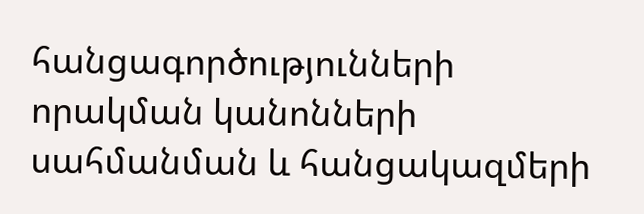հանցագործությունների որակման կանոնների սահմանման և հանցակազմերի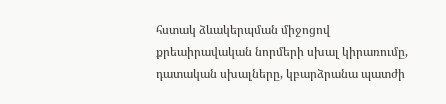հստակ ձևակերպման միջոցով քրեաիրավական նորմերի սխալ կիրառումը, դատական սխալները, կբարձրանա պատժի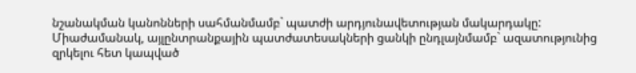նշանակման կանոնների սահմանմամբ` պատժի արդյունավետության մակարդակը:
Միաժամանակ, այլընտրանքային պատժատեսակների ցանկի ընդլայնմամբ` ազատությունից զրկելու հետ կապված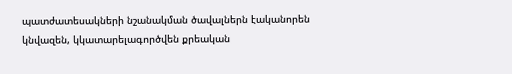պատժատեսակների նշանակման ծավալներն էականորեն կնվազեն, կկատարելագործվեն քրեական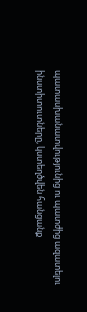պատասխանատվությունից ու պատժից ազատելու ինստիտուտները, կստեղծվեն հանցանք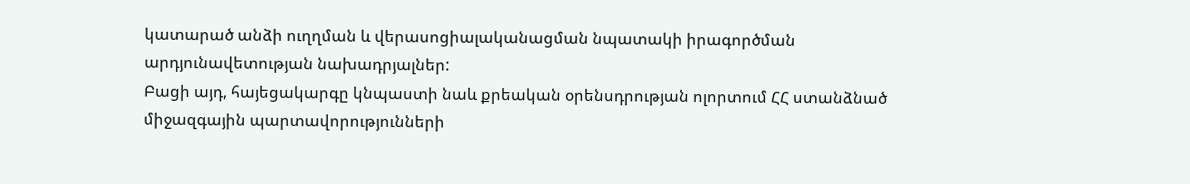կատարած անձի ուղղման և վերասոցիալականացման նպատակի իրագործման արդյունավետության նախադրյալներ:
Բացի այդ, հայեցակարգը կնպաստի նաև քրեական օրենսդրության ոլորտում ՀՀ ստանձնած միջազգային պարտավորությունների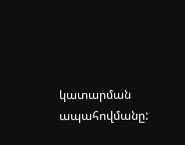կատարման ապահովմանը: